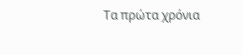Τα πρώτα χρόνια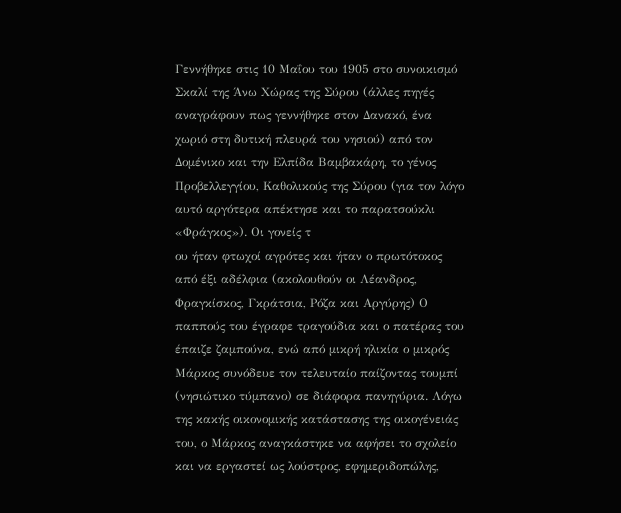Γεννήθηκε στις 10 Μαΐου του 1905 στο συνοικισμό Σκαλί της Άνω Χώρας της Σύρου (άλλες πηγές αναγράφουν πως γεννήθηκε στον Δανακό, ένα χωριό στη δυτική πλευρά του νησιού) από τον Δομένικο και την Ελπίδα Βαμβακάρη, το γένος Προβελλεγγίου, Καθολικούς της Σύρου (για τον λόγο αυτό αργότερα απέκτησε και το παρατσούκλι «Φράγκος»). Οι γονείς τ
ου ήταν φτωχοί αγρότες και ήταν ο πρωτότοκος από έξι αδέλφια (ακολουθούν οι Λέανδρος, Φραγκίσκος, Γκράτσια, Ρόζα και Αργύρης) Ο παππούς του έγραφε τραγούδια και ο πατέρας του έπαιζε ζαμπούνα, ενώ από μικρή ηλικία ο μικρός Μάρκος συνόδευε τον τελευταίο παίζοντας τουμπί (νησιώτικο τύμπανο) σε διάφορα πανηγύρια. Λόγω της κακής οικονομικής κατάστασης της οικογένειάς του, ο Μάρκος αναγκάστηκε να αφήσει το σχολείο και να εργαστεί ως λούστρος, εφημεριδοπώλης,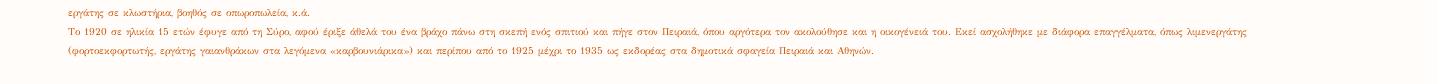εργάτης σε κλωστήρια, βοηθός σε οπωροπωλεία, κ.ά.
Το 1920 σε ηλικία 15 ετών έφυγε από τη Σύρο, αφού έριξε άθελά του ένα βράχο πάνω στη σκεπή ενός σπιτιού και πήγε στον Πειραιά, όπου αργότερα τον ακολούθησε και η οικογένειά του. Εκεί ασχολήθηκε με διάφορα επαγγέλματα, όπως λιμενεργάτης (φορτοεκφορτωτής, εργάτης γαιανθράκων στα λεγόμενα «καρβουνιάρικα») και περίπου από το 1925 μέχρι το 1935 ως εκδορέας στα δημοτικά σφαγεία Πειραιά και Αθηνών.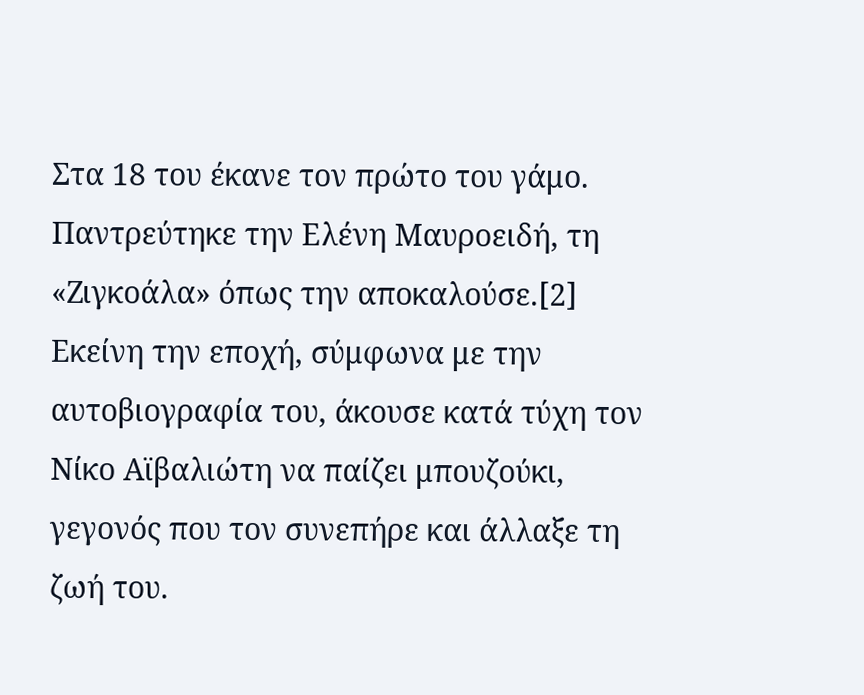Στα 18 του έκανε τον πρώτο του γάμο. Παντρεύτηκε την Ελένη Μαυροειδή, τη «Ζιγκοάλα» όπως την αποκαλούσε.[2]
Εκείνη την εποχή, σύμφωνα με την αυτοβιογραφία του, άκουσε κατά τύχη τον Νίκο Αϊβαλιώτη να παίζει μπουζούκι, γεγονός που τον συνεπήρε και άλλαξε τη ζωή του.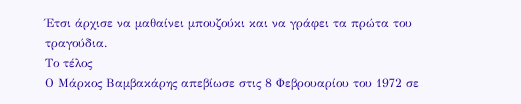Έτσι άρχισε να μαθαίνει μπουζούκι και να γράφει τα πρώτα του τραγούδια.
Το τέλος
Ο Μάρκος Βαμβακάρης απεβίωσε στις 8 Φεβρουαρίου του 1972 σε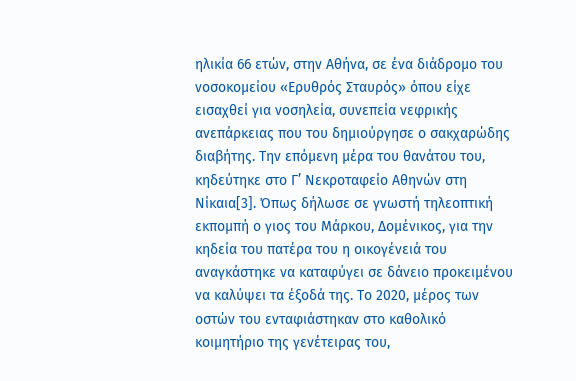ηλικία 66 ετών, στην Αθήνα, σε ένα διάδρομο του νοσοκομείου «Ερυθρός Σταυρός» όπου είχε εισαχθεί για νοσηλεία, συνεπεία νεφρικής ανεπάρκειας που του δημιούργησε ο σακχαρώδης διαβήτης. Την επόμενη μέρα του θανάτου του, κηδεύτηκε στο Γ’ Νεκροταφείο Αθηνών στη Νίκαια[3]. Όπως δήλωσε σε γνωστή τηλεοπτική εκπομπή ο γιος του Μάρκου, Δομένικος, για την κηδεία του πατέρα του η οικογένειά του αναγκάστηκε να καταφύγει σε δάνειο προκειμένου να καλύψει τα έξοδά της. Το 2020, μέρος των οστών του ενταφιάστηκαν στο καθολικό κοιμητήριο της γενέτειρας του,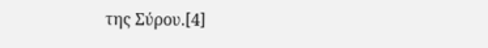της Σύρου.[4]